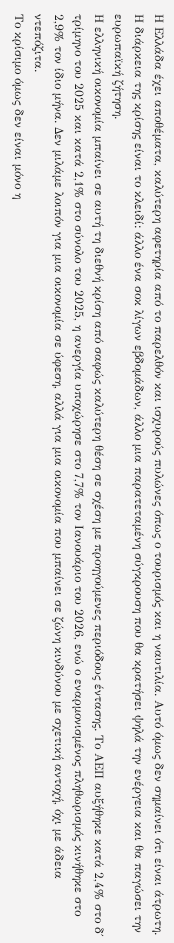Η Ελλάδα έχει αποθέματα, καλύτερη αφετηρία από το παρελθόν και ισχυρούς πυλώνες όπως ο τουρισμός και η ναυτιλία. Αυτό όμως δεν σημαίνει ότι είναι άτρωτη. Η διάρκεια της κρίσης είναι το κλειδί: άλλο ένα σοκ λίγων εβδομάδων, άλλο μια παρατεταμένη σύγκρουση που θα κρατήσει ψηλά την ενέργεια και θα παγώσει την ευρωπαϊκή ζήτηση.
Η ελληνική οικονομία μπαίνει σε αυτή τη διεθνή κρίση από σαφώς καλύτερη θέση σε σχέση με προηγούμενες περιόδους έντασης. Το ΑΕΠ αυξήθηκε κατά 2,4% στο δ΄ τρίμηνο του 2025 και κατά 2,1% στο σύνολο του 2025, η ανεργία υποχώρησε στο 7,7% τον Ιανουάριο του 2026, ενώ ο εναρμονισμένος πληθωρισμός κινήθηκε στο 2,9% τον ίδιο μήνα. Δεν μιλάμε λοιπόν για μια οικονομία σε ύφεση, αλλά για μια οικονομία που μπαίνει σε ζώνη κινδύνου με σχετική αντοχή, όχι με άδεια ντεπόζιτα.
Το κρίσιμο όμως δεν είναι μόνο η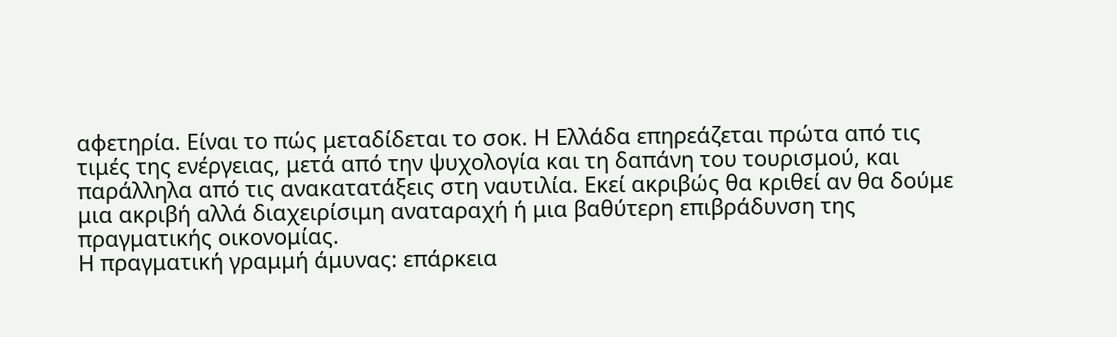αφετηρία. Είναι το πώς μεταδίδεται το σοκ. Η Ελλάδα επηρεάζεται πρώτα από τις τιμές της ενέργειας, μετά από την ψυχολογία και τη δαπάνη του τουρισμού, και παράλληλα από τις ανακατατάξεις στη ναυτιλία. Εκεί ακριβώς θα κριθεί αν θα δούμε μια ακριβή αλλά διαχειρίσιμη αναταραχή ή μια βαθύτερη επιβράδυνση της πραγματικής οικονομίας.
Η πραγματική γραμμή άμυνας: επάρκεια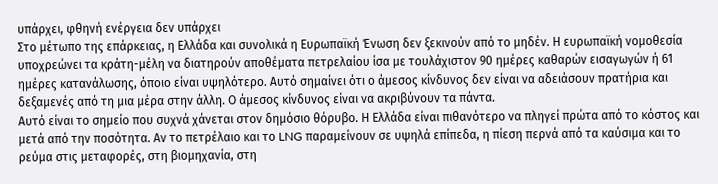υπάρχει, φθηνή ενέργεια δεν υπάρχει
Στο μέτωπο της επάρκειας, η Ελλάδα και συνολικά η Ευρωπαϊκή Ένωση δεν ξεκινούν από το μηδέν. Η ευρωπαϊκή νομοθεσία υποχρεώνει τα κράτη-μέλη να διατηρούν αποθέματα πετρελαίου ίσα με τουλάχιστον 90 ημέρες καθαρών εισαγωγών ή 61 ημέρες κατανάλωσης, όποιο είναι υψηλότερο. Αυτό σημαίνει ότι ο άμεσος κίνδυνος δεν είναι να αδειάσουν πρατήρια και δεξαμενές από τη μια μέρα στην άλλη. Ο άμεσος κίνδυνος είναι να ακριβύνουν τα πάντα.
Αυτό είναι το σημείο που συχνά χάνεται στον δημόσιο θόρυβο. Η Ελλάδα είναι πιθανότερο να πληγεί πρώτα από το κόστος και μετά από την ποσότητα. Αν το πετρέλαιο και το LNG παραμείνουν σε υψηλά επίπεδα, η πίεση περνά από τα καύσιμα και το ρεύμα στις μεταφορές, στη βιομηχανία, στη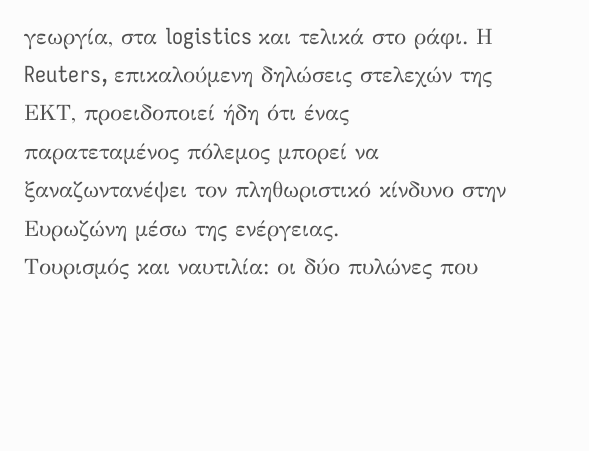γεωργία, στα logistics και τελικά στο ράφι. Η Reuters, επικαλούμενη δηλώσεις στελεχών της ΕΚΤ, προειδοποιεί ήδη ότι ένας παρατεταμένος πόλεμος μπορεί να ξαναζωντανέψει τον πληθωριστικό κίνδυνο στην Ευρωζώνη μέσω της ενέργειας.
Τουρισμός και ναυτιλία: οι δύο πυλώνες που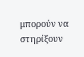μπορούν να στηρίξουν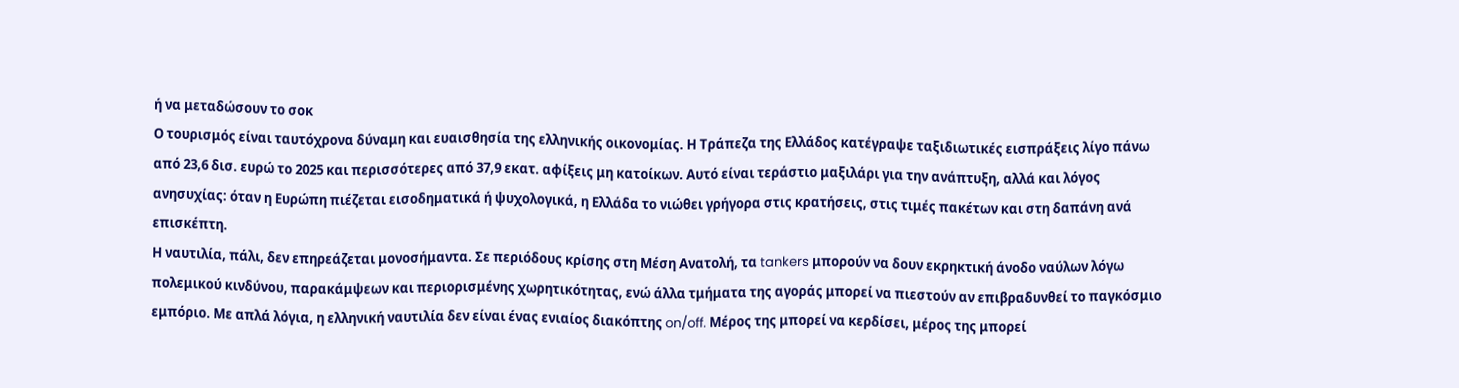ή να μεταδώσουν το σοκ
Ο τουρισμός είναι ταυτόχρονα δύναμη και ευαισθησία της ελληνικής οικονομίας. Η Τράπεζα της Ελλάδος κατέγραψε ταξιδιωτικές εισπράξεις λίγο πάνω από 23,6 δισ. ευρώ το 2025 και περισσότερες από 37,9 εκατ. αφίξεις μη κατοίκων. Αυτό είναι τεράστιο μαξιλάρι για την ανάπτυξη, αλλά και λόγος ανησυχίας: όταν η Ευρώπη πιέζεται εισοδηματικά ή ψυχολογικά, η Ελλάδα το νιώθει γρήγορα στις κρατήσεις, στις τιμές πακέτων και στη δαπάνη ανά επισκέπτη.
Η ναυτιλία, πάλι, δεν επηρεάζεται μονοσήμαντα. Σε περιόδους κρίσης στη Μέση Ανατολή, τα tankers μπορούν να δουν εκρηκτική άνοδο ναύλων λόγω πολεμικού κινδύνου, παρακάμψεων και περιορισμένης χωρητικότητας, ενώ άλλα τμήματα της αγοράς μπορεί να πιεστούν αν επιβραδυνθεί το παγκόσμιο εμπόριο. Με απλά λόγια, η ελληνική ναυτιλία δεν είναι ένας ενιαίος διακόπτης on/off. Μέρος της μπορεί να κερδίσει, μέρος της μπορεί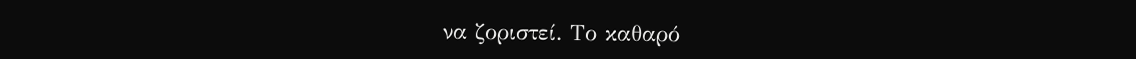να ζοριστεί. Το καθαρό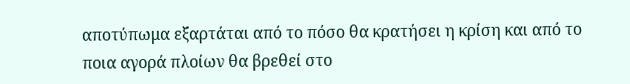αποτύπωμα εξαρτάται από το πόσο θα κρατήσει η κρίση και από το ποια αγορά πλοίων θα βρεθεί στο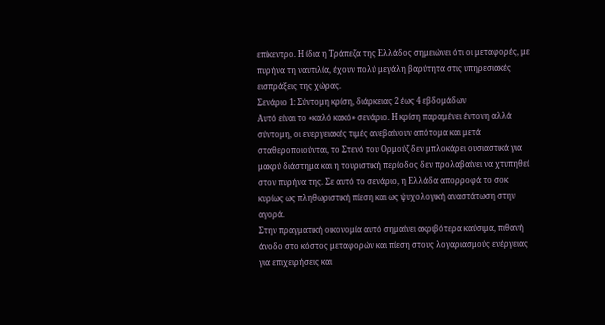επίκεντρο. Η ίδια η Τράπεζα της Ελλάδος σημειώνει ότι οι μεταφορές, με πυρήνα τη ναυτιλία, έχουν πολύ μεγάλη βαρύτητα στις υπηρεσιακές εισπράξεις της χώρας.
Σενάριο 1: Σύντομη κρίση, διάρκειας 2 έως 4 εβδομάδων
Αυτό είναι το «καλό κακό» σενάριο. Η κρίση παραμένει έντονη αλλά σύντομη, οι ενεργειακές τιμές ανεβαίνουν απότομα και μετά σταθεροποιούνται, το Στενό του Ορμούζ δεν μπλοκάρει ουσιαστικά για μακρύ διάστημα και η τουριστική περίοδος δεν προλαβαίνει να χτυπηθεί στον πυρήνα της. Σε αυτό το σενάριο, η Ελλάδα απορροφά το σοκ κυρίως ως πληθωριστική πίεση και ως ψυχολογική αναστάτωση στην αγορά.
Στην πραγματική οικονομία αυτό σημαίνει ακριβότερα καύσιμα, πιθανή άνοδο στο κόστος μεταφορών και πίεση στους λογαριασμούς ενέργειας για επιχειρήσεις και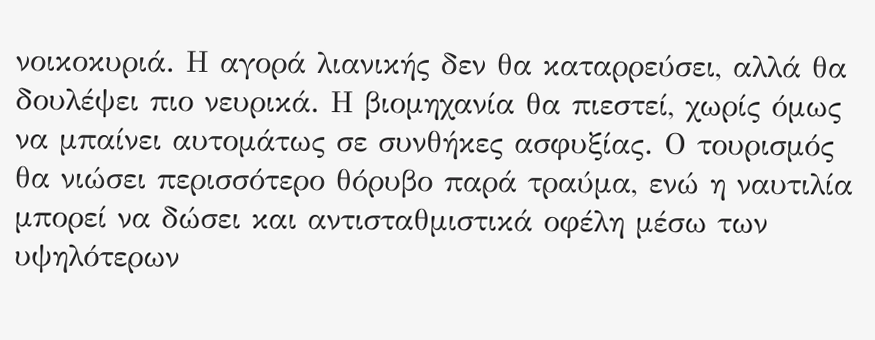νοικοκυριά. Η αγορά λιανικής δεν θα καταρρεύσει, αλλά θα δουλέψει πιο νευρικά. Η βιομηχανία θα πιεστεί, χωρίς όμως να μπαίνει αυτομάτως σε συνθήκες ασφυξίας. Ο τουρισμός θα νιώσει περισσότερο θόρυβο παρά τραύμα, ενώ η ναυτιλία μπορεί να δώσει και αντισταθμιστικά οφέλη μέσω των υψηλότερων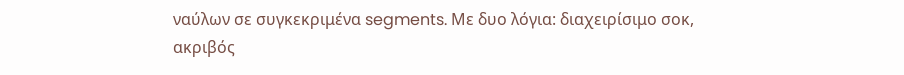ναύλων σε συγκεκριμένα segments. Με δυο λόγια: διαχειρίσιμο σοκ, ακριβός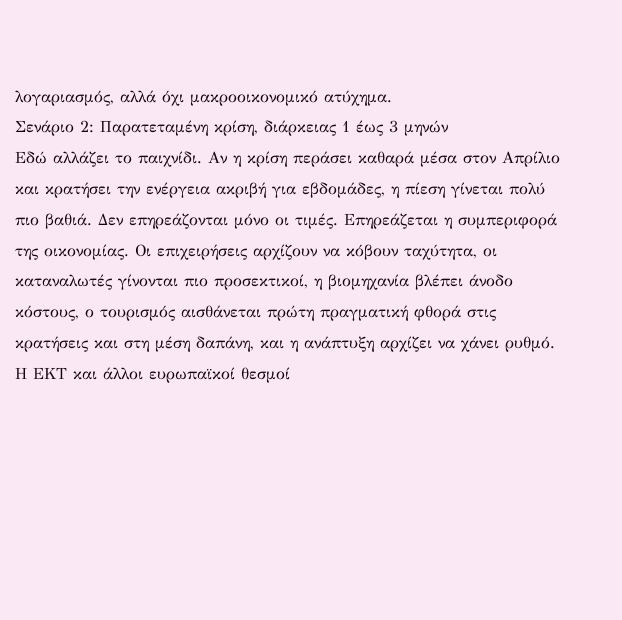λογαριασμός, αλλά όχι μακροοικονομικό ατύχημα.
Σενάριο 2: Παρατεταμένη κρίση, διάρκειας 1 έως 3 μηνών
Εδώ αλλάζει το παιχνίδι. Αν η κρίση περάσει καθαρά μέσα στον Απρίλιο και κρατήσει την ενέργεια ακριβή για εβδομάδες, η πίεση γίνεται πολύ πιο βαθιά. Δεν επηρεάζονται μόνο οι τιμές. Επηρεάζεται η συμπεριφορά της οικονομίας. Οι επιχειρήσεις αρχίζουν να κόβουν ταχύτητα, οι καταναλωτές γίνονται πιο προσεκτικοί, η βιομηχανία βλέπει άνοδο κόστους, ο τουρισμός αισθάνεται πρώτη πραγματική φθορά στις κρατήσεις και στη μέση δαπάνη, και η ανάπτυξη αρχίζει να χάνει ρυθμό. Η ΕΚΤ και άλλοι ευρωπαϊκοί θεσμοί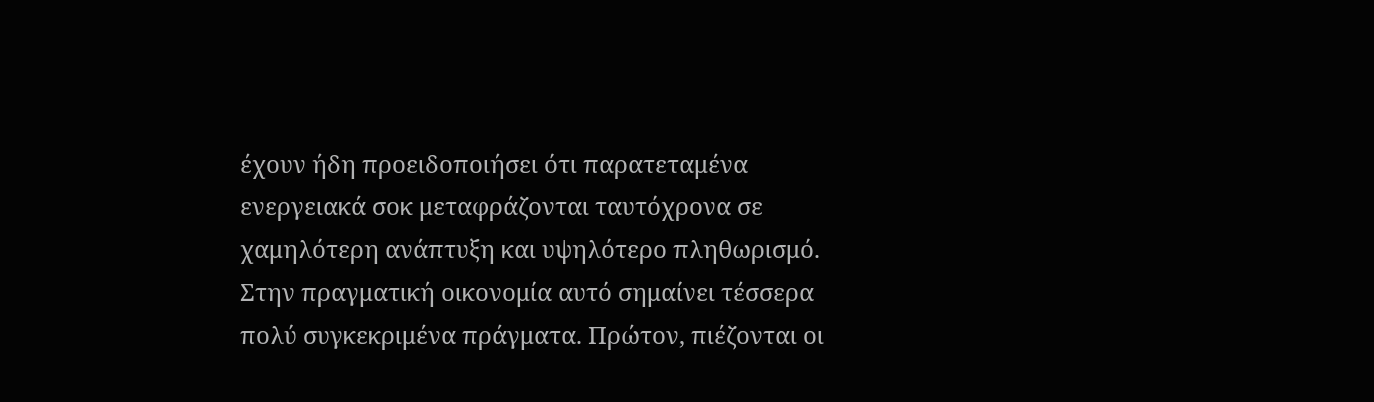έχουν ήδη προειδοποιήσει ότι παρατεταμένα ενεργειακά σοκ μεταφράζονται ταυτόχρονα σε χαμηλότερη ανάπτυξη και υψηλότερο πληθωρισμό.
Στην πραγματική οικονομία αυτό σημαίνει τέσσερα πολύ συγκεκριμένα πράγματα. Πρώτον, πιέζονται οι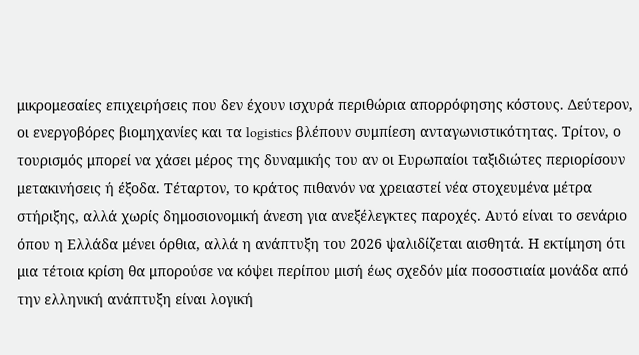μικρομεσαίες επιχειρήσεις που δεν έχουν ισχυρά περιθώρια απορρόφησης κόστους. Δεύτερον, οι ενεργοβόρες βιομηχανίες και τα logistics βλέπουν συμπίεση ανταγωνιστικότητας. Τρίτον, ο τουρισμός μπορεί να χάσει μέρος της δυναμικής του αν οι Ευρωπαίοι ταξιδιώτες περιορίσουν μετακινήσεις ή έξοδα. Τέταρτον, το κράτος πιθανόν να χρειαστεί νέα στοχευμένα μέτρα στήριξης, αλλά χωρίς δημοσιονομική άνεση για ανεξέλεγκτες παροχές. Αυτό είναι το σενάριο όπου η Ελλάδα μένει όρθια, αλλά η ανάπτυξη του 2026 ψαλιδίζεται αισθητά. Η εκτίμηση ότι μια τέτοια κρίση θα μπορούσε να κόψει περίπου μισή έως σχεδόν μία ποσοστιαία μονάδα από την ελληνική ανάπτυξη είναι λογική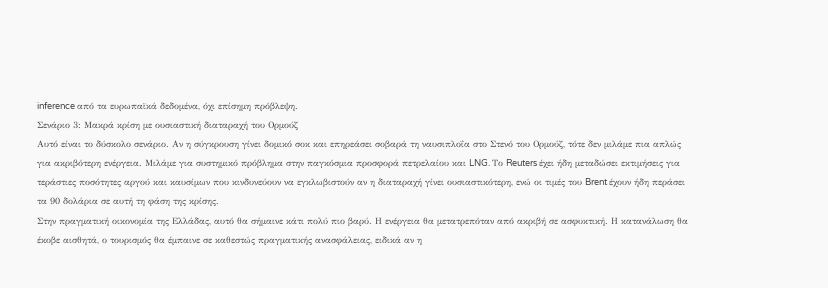inference από τα ευρωπαϊκά δεδομένα, όχι επίσημη πρόβλεψη.
Σενάριο 3: Μακρά κρίση με ουσιαστική διαταραχή του Ορμούζ
Αυτό είναι το δύσκολο σενάριο. Αν η σύγκρουση γίνει δομικό σοκ και επηρεάσει σοβαρά τη ναυσιπλοΐα στο Στενό του Ορμούζ, τότε δεν μιλάμε πια απλώς για ακριβότερη ενέργεια. Μιλάμε για συστημικό πρόβλημα στην παγκόσμια προσφορά πετρελαίου και LNG. Το Reuters έχει ήδη μεταδώσει εκτιμήσεις για τεράστιες ποσότητες αργού και καυσίμων που κινδυνεύουν να εγκλωβιστούν αν η διαταραχή γίνει ουσιαστικότερη, ενώ οι τιμές του Brent έχουν ήδη περάσει τα 90 δολάρια σε αυτή τη φάση της κρίσης.
Στην πραγματική οικονομία της Ελλάδας, αυτό θα σήμαινε κάτι πολύ πιο βαρύ. Η ενέργεια θα μετατρεπόταν από ακριβή σε ασφυκτική. Η κατανάλωση θα έκοβε αισθητά, ο τουρισμός θα έμπαινε σε καθεστώς πραγματικής ανασφάλειας, ειδικά αν η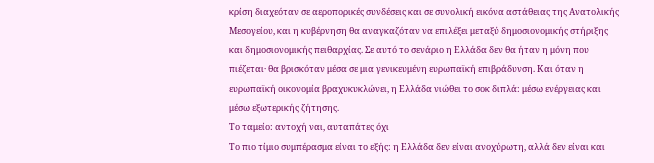κρίση διαχεόταν σε αεροπορικές συνδέσεις και σε συνολική εικόνα αστάθειας της Ανατολικής Μεσογείου, και η κυβέρνηση θα αναγκαζόταν να επιλέξει μεταξύ δημοσιονομικής στήριξης και δημοσιονομικής πειθαρχίας. Σε αυτό το σενάριο η Ελλάδα δεν θα ήταν η μόνη που πιέζεται· θα βρισκόταν μέσα σε μια γενικευμένη ευρωπαϊκή επιβράδυνση. Και όταν η ευρωπαϊκή οικονομία βραχυκυκλώνει, η Ελλάδα νιώθει το σοκ διπλά: μέσω ενέργειας και μέσω εξωτερικής ζήτησης.
Το ταμείο: αντοχή ναι, αυταπάτες όχι
Το πιο τίμιο συμπέρασμα είναι το εξής: η Ελλάδα δεν είναι ανοχύρωτη, αλλά δεν είναι και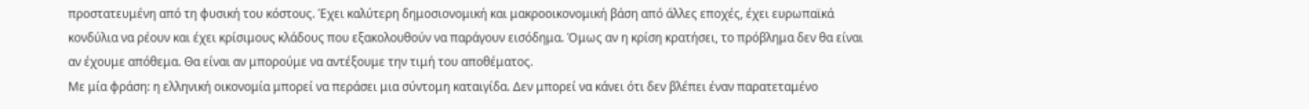προστατευμένη από τη φυσική του κόστους. Έχει καλύτερη δημοσιονομική και μακροοικονομική βάση από άλλες εποχές, έχει ευρωπαϊκά κονδύλια να ρέουν και έχει κρίσιμους κλάδους που εξακολουθούν να παράγουν εισόδημα. Όμως αν η κρίση κρατήσει, το πρόβλημα δεν θα είναι αν έχουμε απόθεμα. Θα είναι αν μπορούμε να αντέξουμε την τιμή του αποθέματος.
Με μία φράση: η ελληνική οικονομία μπορεί να περάσει μια σύντομη καταιγίδα. Δεν μπορεί να κάνει ότι δεν βλέπει έναν παρατεταμένο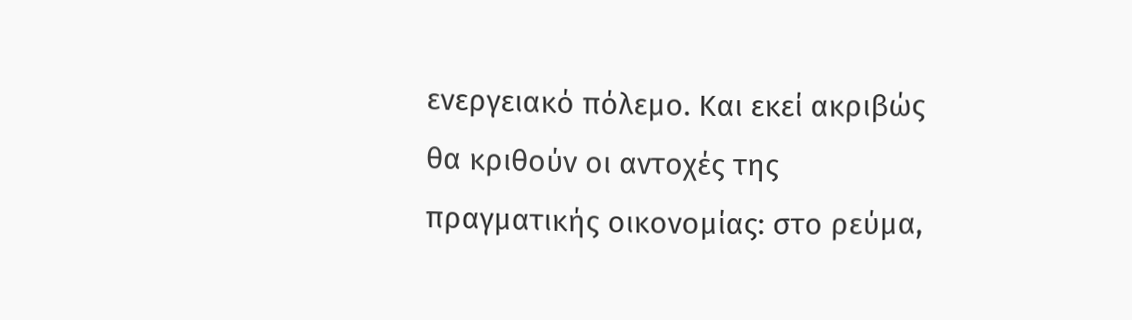ενεργειακό πόλεμο. Και εκεί ακριβώς θα κριθούν οι αντοχές της πραγματικής οικονομίας: στο ρεύμα,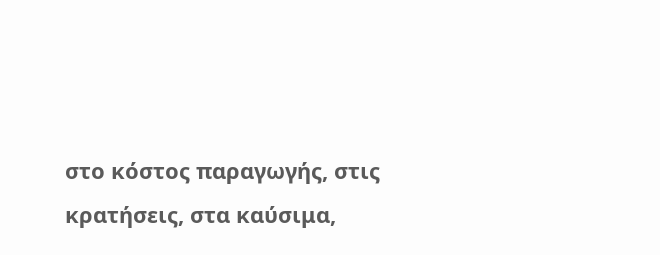στο κόστος παραγωγής, στις κρατήσεις, στα καύσιμα,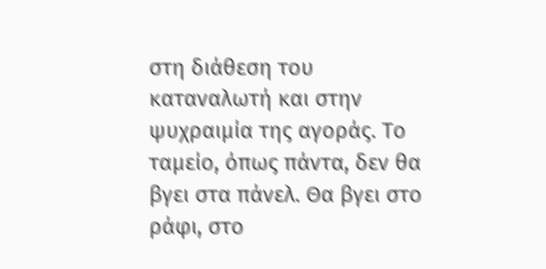στη διάθεση του καταναλωτή και στην ψυχραιμία της αγοράς. Το ταμείο, όπως πάντα, δεν θα βγει στα πάνελ. Θα βγει στο ράφι, στο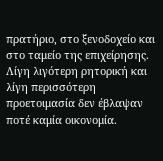πρατήριο, στο ξενοδοχείο και στο ταμείο της επιχείρησης. Λίγη λιγότερη ρητορική και λίγη περισσότερη προετοιμασία δεν έβλαψαν ποτέ καμία οικονομία.